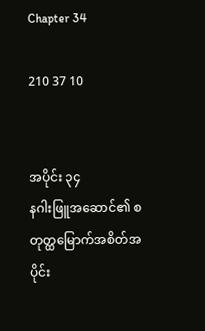Chapter 34

210 37 10


အပိုင်း ၃၄
နဂါးဖြူအဆောင်၏ စတုတ္ထမြောက်အစိတ်အပိုင်း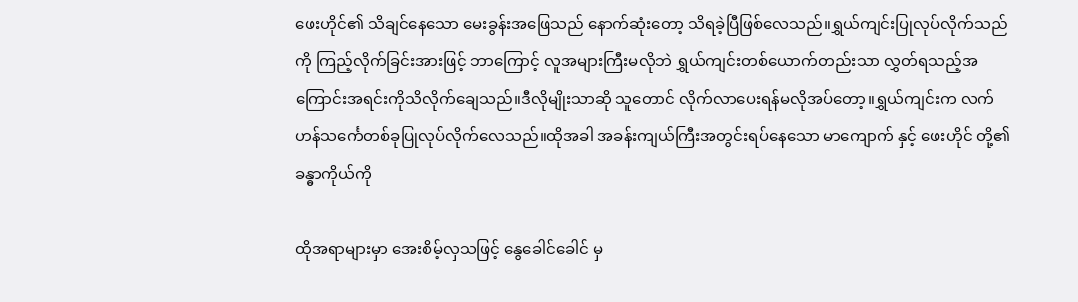ဖေးဟိုင်၏ သိချင်နေသော မေးခွန်းအဖြေသည် နောက်ဆုံးတော့ သိရခဲ့ပြီဖြစ်လေသည်။ရွှယ်ကျင်းပြုလုပ်လိုက်သည်ကို ကြည့်လိုက်ခြင်းအားဖြင့် ဘာ‌ကြောင့် လူအများကြီးမလိုဘဲ ရွှယ်ကျင်းတစ်ယောက်တည်းသာ လွှတ်ရသည့်အကြောင်းအရင်းကိုသိလိုက်ချေသည်။ဒီလိုမျိုးသာဆို သူတောင် လိုက်လာပေးရန်မလိုအပ်တော့။ရွှယ်ကျင်းက လက်ဟန်သင်္ကေတစ်ခုပြုလုပ်လိုက်လေသည်။ထိုအခါ အခန်းကျယ်ကြီးအတွင်းရပ်နေသော မာကျောက် နှင့် ဖေးဟိုင် တို့၏ ခန္ဓာကိုယ်ကို

ထိုအရာများမှာ အေးစိမ့်လှသဖြင့် နွေခေါင်ခေါင် မှ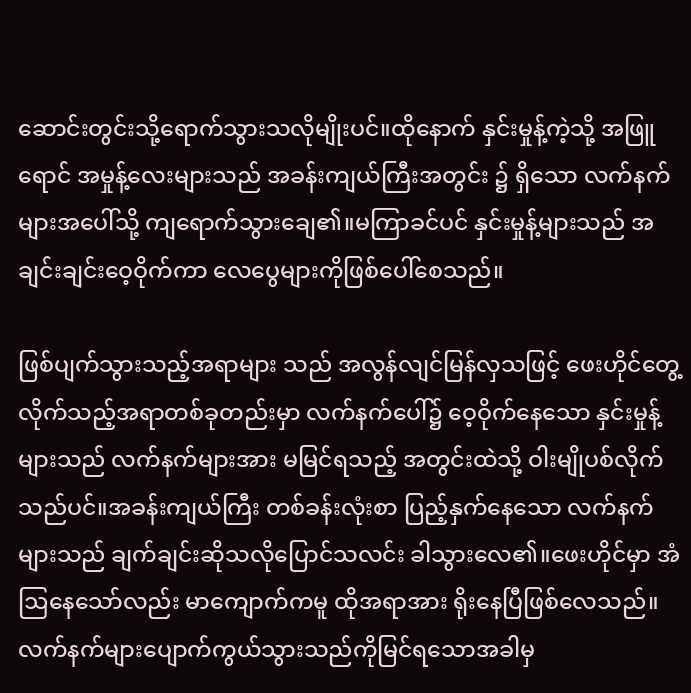ဆောင်းတွင်းသို့ရောက်သွားသလိုမျိုးပင်။ထိုနောက် နှင်းမှုန့်ကဲ့သို့ အဖြူရောင် အမှုန့်လေးများသည် အခန်းကျယ်ကြီးအတွင်း ၌ ရှိသော လက်နက်များအပေါ်သို့ ‌ကျရောက်သွားချေ၏။မကြာ‌ခင်ပင် နှင်းမှုန့်များသည် အချင်းချင်းဝေ့ဝိုက်ကာ လေပွေများကိုဖြစ်ပေါ်စေ‌သည်။

ဖြစ်ပျက်သွားသည့်အရာများ သည် အလွန်လျင်မြန်လှသဖြင့် ဖေးဟိုင်တွေ့လိုက်သည့်အရာတစ်ခုတည်းမှာ လက်နက်ပေါ်၌ ဝေ့ဝိုက်နေသော နှင်းမှုန့်များသည် လက်နက်များအား မမြင်ရသည့် အတွင်းထဲသို့ ဝါးမျိုပစ်လိုက်သည်ပင်။အခန်းကျယ်ကြီး တစ်ခန်းလုံးစာ ပြည့်နှက်နေသော လက်နက်များသည် ချက်ချင်းဆိုသလိုပြောင်သလင်း ခါသွားလေ၏။ဖေးဟိုင်မှာ အံဩနေသော်လည်း မာကျောက်ကမူ ထိုအရာအား ရိုးနေပြီဖြစ်လေသည်။လက်နက်များပျောက်ကွယ်သွားသည်ကိုမြင်ရသောအခါမှ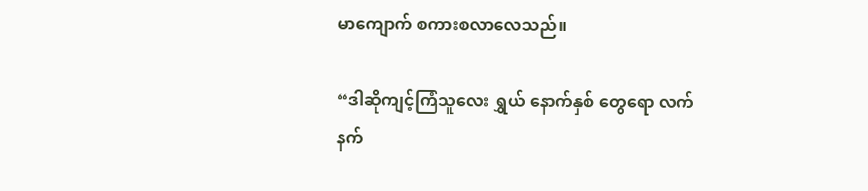မာကျောက် စကားစလာလေသည်။

“ဒါဆိုကျင့်ကြံသူလေး ရွှယ် နောက်နှစ် တွေရော လက်နက်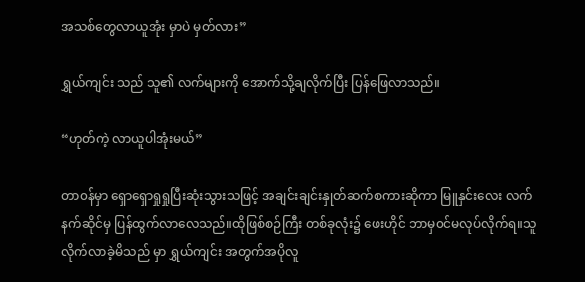အသစ်တွေလာယူအုံး မှာပဲ မှတ်လား”

ရွှယ်ကျင်း သည် သူ၏ လက်များကို အောက်သို့ချလိုက်ပြီး ပြန်ဖြေလာသည်။

“ဟုတ်ကဲ့ လာယူပါအုံးမယ်”

တာ၀န်မှာ ရှောရှောရှုရှုပြီးဆုံးသွားသဖြင့် အချင်းချင်းနှုတ်ဆက်စကားဆိုကာ မြူနှင်းလေး လက်နက်ဆိုင်မှ ပြန်ထွက်လာလေသည်။ထိုဖြစ်စဉ်ကြီး တစ်ခုလုံး၌ ဖေးဟိုင် ဘာမှ၀င်မလုပ်လိုက်ရ။သူလိုက်လာခဲ့မိသည် မှာ ရွှယ်ကျင်း အတွက်အပိုလူ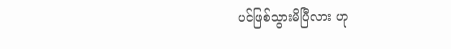ပင်ဖြစ်သွားမိပြီလား ဟု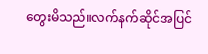တွေးမိသည်။လက်နက်ဆိုင်အပြင်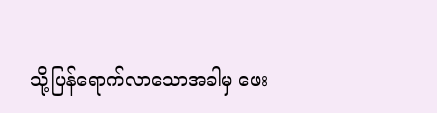သို့ပြန်ရောက်လာသောအခါမှ ဖေး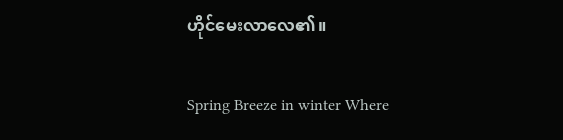ဟိုင်မေးလာလေ၏။

Spring Breeze in winter Where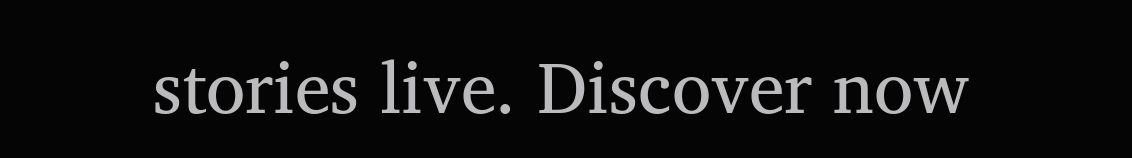stories live. Discover now